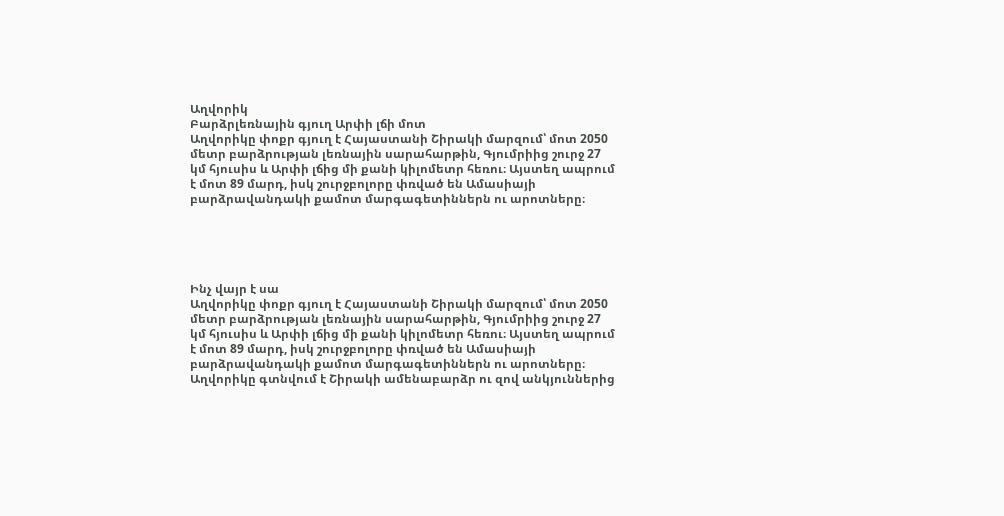Աղվորիկ
Բարձրլեռնային գյուղ Արփի լճի մոտ
Աղվորիկը փոքր գյուղ է Հայաստանի Շիրակի մարզում՝ մոտ 2050 մետր բարձրության լեռնային սարահարթին, Գյումրիից շուրջ 27 կմ հյուսիս և Արփի լճից մի քանի կիլոմետր հեռու։ Այստեղ ապրում է մոտ 89 մարդ, իսկ շուրջբոլորը փռված են Ամասիայի բարձրավանդակի քամոտ մարգագետիններն ու արոտները։





Ինչ վայր է սա
Աղվորիկը փոքր գյուղ է Հայաստանի Շիրակի մարզում՝ մոտ 2050 մետր բարձրության լեռնային սարահարթին, Գյումրիից շուրջ 27 կմ հյուսիս և Արփի լճից մի քանի կիլոմետր հեռու։ Այստեղ ապրում է մոտ 89 մարդ, իսկ շուրջբոլորը փռված են Ամասիայի բարձրավանդակի քամոտ մարգագետիններն ու արոտները։
Աղվորիկը գտնվում է Շիրակի ամենաբարձր ու զով անկյուններից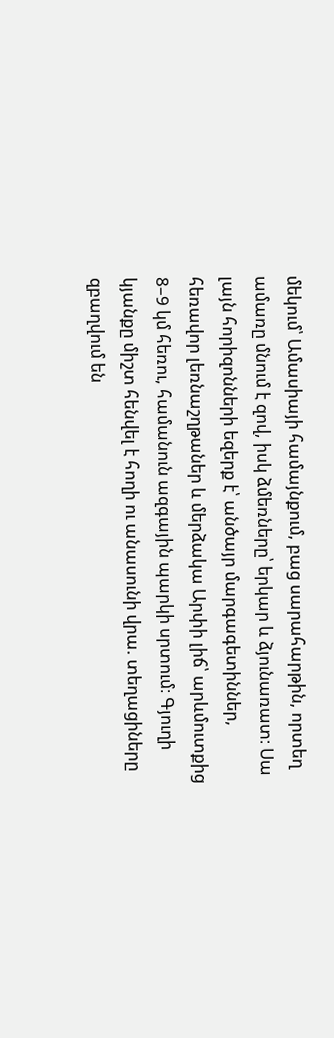մեկում՝ Ամասիայի համայնքում, բաց սարահարթին, որտեղ ամառը մնում է զով, իսկ ձմեռները՝ երկար և ձյունառատ։ Սա լայն հորիզոնների եզերք է՝ անծայր մարգագետիններ, հեռավոր լեռնաշղթաներ և մերձակա Արփի լիճ՝ արևմուտքից 8–9 կմ հեռու, համանուն ազգային պարկի սրտում։ Գյուղի կյանքը միշտ հենվել է հողի ու անասունի վրա. տեղացիները զբաղվում են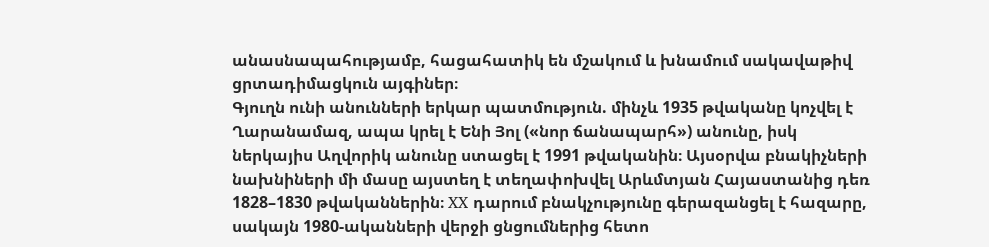անասնապահությամբ, հացահատիկ են մշակում և խնամում սակավաթիվ ցրտադիմացկուն այգիներ։
Գյուղն ունի անունների երկար պատմություն. մինչև 1935 թվականը կոչվել է Ղարանամազ, ապա կրել է Ենի Յոլ («նոր ճանապարհ») անունը, իսկ ներկայիս Աղվորիկ անունը ստացել է 1991 թվականին։ Այսօրվա բնակիչների նախնիների մի մասը այստեղ է տեղափոխվել Արևմտյան Հայաստանից դեռ 1828–1830 թվականներին։ XX դարում բնակչությունը գերազանցել է հազարը, սակայն 1980-ականների վերջի ցնցումներից հետո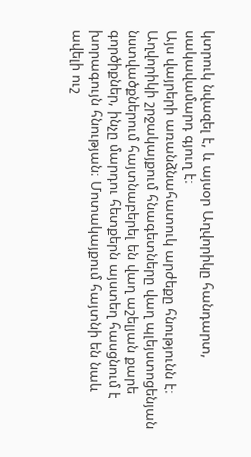կտրուկ նվազել է, և այսօր Աղվորիկը հանդարտ, սակավամարդ գյուղ է։
Այս վայրերի առանձնահատուկ արժեքը հնությունն է։ Աղվորիկի շրջակայքում հնագետները վաղ պլեյստոցենյան նստվածքներում հայտնաբերել են վաղ աշելյան քարե գործիքներ, ինչը մարդու հետքերն այստեղ հասցնում է խորագույն հնության։ Մոտակայքում հայտնի են նաև ավելի ուշ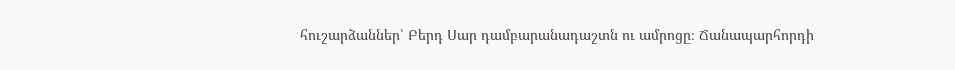հուշարձաններ՝ Բերդ Սար դամբարանադաշտն ու ամրոցը։ Ճանապարհորդի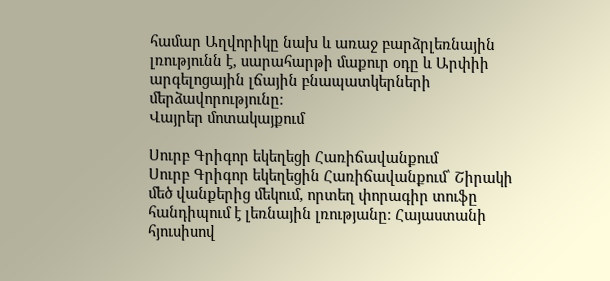համար Աղվորիկը նախ և առաջ բարձրլեռնային լռությունն է, սարահարթի մաքուր օդը և Արփիի արգելոցային լճային բնապատկերների մերձավորությունը։
Վայրեր մոտակայքում

Սուրբ Գրիգոր եկեղեցի Հառիճավանքում
Սուրբ Գրիգոր եկեղեցին Հառիճավանքում՝ Շիրակի մեծ վանքերից մեկում, որտեղ փորագիր տուֆը հանդիպում է լեռնային լռությանը։ Հայաստանի հյուսիսով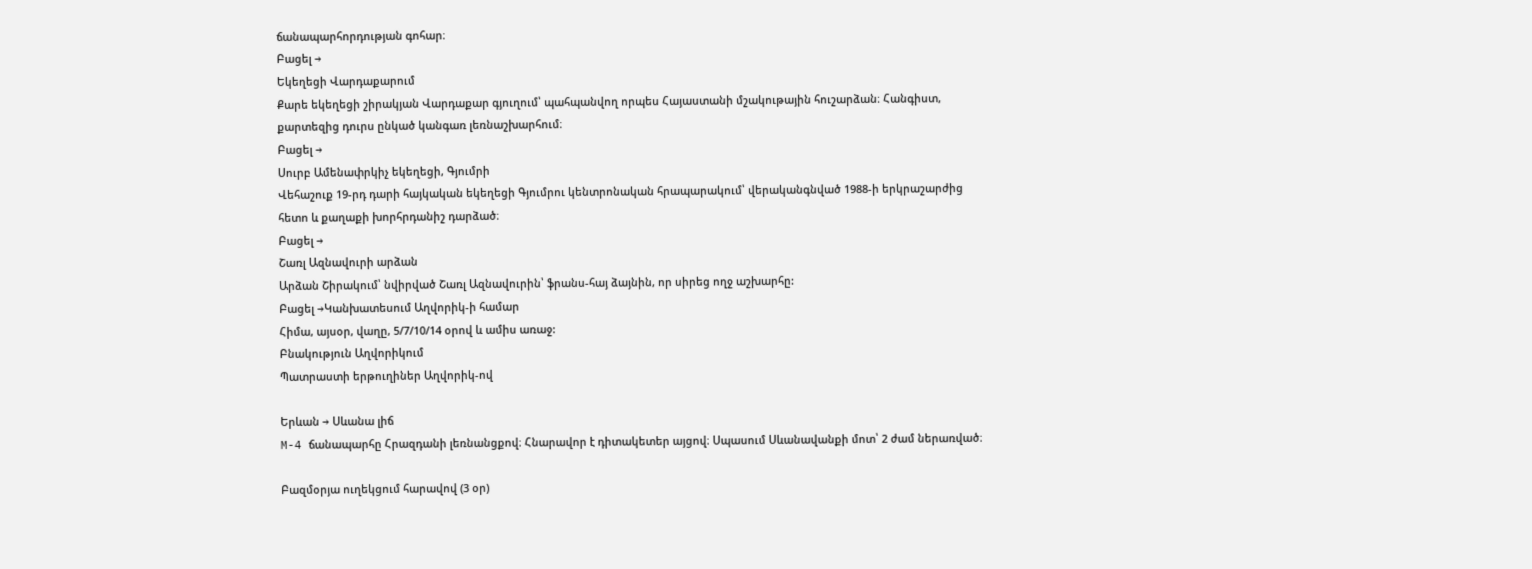ճանապարհորդության գոհար։
Բացել →
Եկեղեցի Վարդաքարում
Քարե եկեղեցի շիրակյան Վարդաքար գյուղում՝ պահպանվող որպես Հայաստանի մշակութային հուշարձան։ Հանգիստ, քարտեզից դուրս ընկած կանգառ լեռնաշխարհում։
Բացել →
Սուրբ Ամենափրկիչ եկեղեցի, Գյումրի
Վեհաշուք 19-րդ դարի հայկական եկեղեցի Գյումրու կենտրոնական հրապարակում՝ վերականգնված 1988-ի երկրաշարժից հետո և քաղաքի խորհրդանիշ դարձած։
Բացել →
Շառլ Ազնավուրի արձան
Արձան Շիրակում՝ նվիրված Շառլ Ազնավուրին՝ ֆրանս-հայ ձայնին, որ սիրեց ողջ աշխարհը:
Բացել →Կանխատեսում Աղվորիկ-ի համար
Հիմա, այսօր, վաղը, 5/7/10/14 օրով և ամիս առաջ:
Բնակություն Աղվորիկում
Պատրաստի երթուղիներ Աղվորիկ-ով

Երևան → Սևանա լիճ
M-4 ճանապարհը Հրազդանի լեռնանցքով։ Հնարավոր է դիտակետեր այցով։ Սպասում Սևանավանքի մոտ՝ 2 ժամ ներառված։

Բազմօրյա ուղեկցում հարավով (3 օր)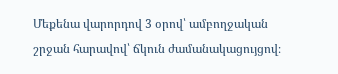Մեքենա վարորդով 3 օրով՝ ամբողջական շրջան հարավով՝ ճկուն ժամանակացույցով։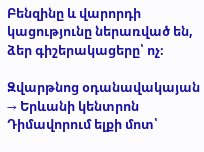Բենզինը և վարորդի կացությունը ներառված են, ձեր գիշերակացերը՝ ոչ։

Զվարթնոց օդանավակայան → Երևանի կենտրոն
Դիմավորում ելքի մոտ՝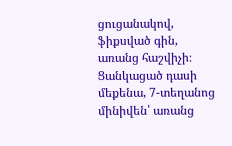ցուցանակով, ֆիքսված գին, առանց հաշվիչի։ Ցանկացած դասի մեքենա, 7-տեղանոց մինիվեն՝ առանց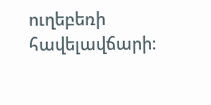ուղեբեռի հավելավճարի։